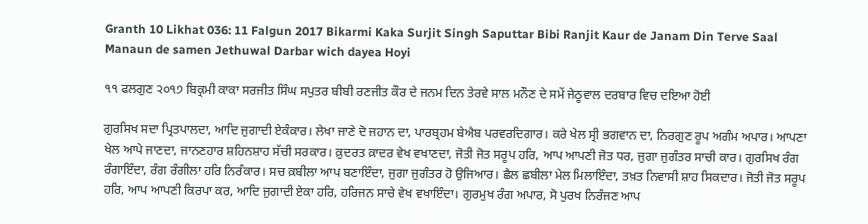Granth 10 Likhat 036: 11 Falgun 2017 Bikarmi Kaka Surjit Singh Saputtar Bibi Ranjit Kaur de Janam Din Terve Saal Manaun de samen Jethuwal Darbar wich dayea Hoyi

੧੧ ਫਲਗੁਣ ੨੦੧੭ ਬਿਕ੍ਰਮੀ ਕਾਕਾ ਸਰਜੀਤ ਸਿੰਘ ਸਪੁਤਰ ਬੀਬੀ ਰਣਜੀਤ ਕੌਰ ਦੇ ਜਨਮ ਦਿਨ ਤੇਰਵੇ ਸਾਲ ਮਨੌਣ ਦੇ ਸਮੇਂ ਜੇਠੂਵਾਲ ਦਰਬਾਰ ਵਿਚ ਦਇਆ ਹੋਈ

ਗੁਰਸਿਖ ਸਦਾ ਪ੍ਰਿਤਪਾਲਦਾ, ਆਦਿ ਜੁਗਾਦੀ ਏਕੰਕਾਰ। ਲੇਖਾ ਜਾਣੇ ਦੋ ਜਹਾਨ ਦਾ, ਪਾਰਬ੍ਰਹਮ ਬੇਐਬ ਪਰਵਰਦਿਗਾਰ। ਕਰੇ ਖੇਲ ਸ੍ਰੀ ਭਗਵਾਨ ਦਾ, ਨਿਰਗੁਣ ਰੂਪ ਅਗੰਮ ਅਪਾਰ। ਆਪਣਾ ਖੇਲ ਆਪੇ ਜਾਣਦਾ, ਜਾਨਣਹਾਰ ਸ਼ਹਿਨਸ਼ਾਹ ਸੱਚੀ ਸਰਕਾਰ। ਕ਼ੁਦਰਤ ਕ਼ਾਦਰ ਵੇਖ ਵਖਾਣਦਾ, ਜੋਤੀ ਜੋਤ ਸਰੂਪ ਹਰਿ, ਆਪ ਆਪਣੀ ਜੋਤ ਧਰ, ਜੁਗਾ ਜੁਗੰਤਰ ਸਾਚੀ ਕਾਰ। ਗੁਰਸਿਖ ਰੰਗ ਰੰਗਾਇੰਦਾ, ਰੰਗ ਰੰਗੀਲਾ ਹਰਿ ਨਿਰੰਕਾਰ। ਸਚ ਕ਼ਬੀਲਾ ਆਪ ਬਣਾਇੰਦਾ, ਜੁਗਾ ਜੁਗੰਤਰ ਹੋ ਉਜਿਆਰ। ਛੈਲ ਛਬੀਲਾ ਮੇਲ ਮਿਲਾਇੰਦਾ, ਤਖ਼ਤ ਨਿਵਾਸੀ ਸ਼ਾਹ ਸਿਕਦਾਰ। ਜੋਤੀ ਜੋਤ ਸਰੂਪ ਹਰਿ, ਆਪ ਆਪਣੀ ਕਿਰਪਾ ਕਰ, ਆਦਿ ਜੁਗਾਦੀ ਏਕਾ ਹਰਿ, ਹਰਿਜਨ ਸਾਚੇ ਵੇਖ ਵਖਾਇੰਦਾ। ਗੁਰਮੁਖ ਰੰਗ ਅਪਾਰ, ਸੋ ਪੁਰਖ ਨਿਰੰਜਣ ਆਪ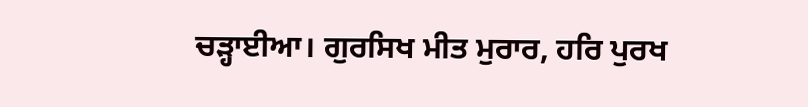ਚੜ੍ਹਾਈਆ। ਗੁਰਸਿਖ ਮੀਤ ਮੁਰਾਰ, ਹਰਿ ਪੁਰਖ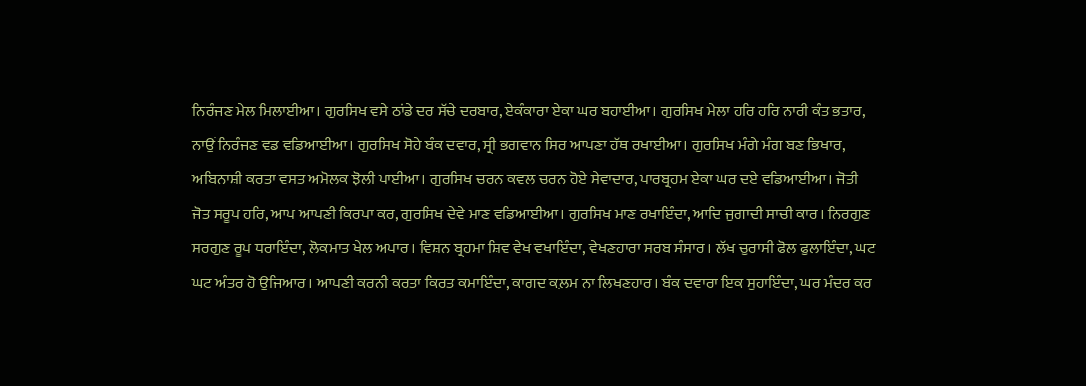ਨਿਰੰਜਣ ਮੇਲ ਮਿਲਾਈਆ। ਗੁਰਸਿਖ ਵਸੇ ਠਾਂਡੇ ਦਰ ਸੱਚੇ ਦਰਬਾਰ, ਏਕੰਕਾਰਾ ਏਕਾ ਘਰ ਬਹਾਈਆ। ਗੁਰਸਿਖ ਮੇਲਾ ਹਰਿ ਹਰਿ ਨਾਰੀ ਕੰਤ ਭਤਾਰ, ਨਾਉਂ ਨਿਰੰਜਣ ਵਡ ਵਡਿਆਈਆ। ਗੁਰਸਿਖ ਸੋਹੇ ਬੰਕ ਦਵਾਰ, ਸ੍ਰੀ ਭਗਵਾਨ ਸਿਰ ਆਪਣਾ ਹੱਥ ਰਖਾਈਆ। ਗੁਰਸਿਖ ਮੰਗੇ ਮੰਗ ਬਣ ਭਿਖਾਰ, ਅਬਿਨਾਸ਼ੀ ਕਰਤਾ ਵਸਤ ਅਮੋਲਕ ਝੋਲੀ ਪਾਈਆ। ਗੁਰਸਿਖ ਚਰਨ ਕਵਲ ਚਰਨ ਹੋਏ ਸੇਵਾਦਾਰ, ਪਾਰਬ੍ਰਹਮ ਏਕਾ ਘਰ ਦਏ ਵਡਿਆਈਆ। ਜੋਤੀ ਜੋਤ ਸਰੂਪ ਹਰਿ, ਆਪ ਆਪਣੀ ਕਿਰਪਾ ਕਰ, ਗੁਰਸਿਖ ਦੇਵੇ ਮਾਣ ਵਡਿਆਈਆ। ਗੁਰਸਿਖ ਮਾਣ ਰਖਾਇੰਦਾ, ਆਦਿ ਜੁਗਾਦੀ ਸਾਚੀ ਕਾਰ। ਨਿਰਗੁਣ ਸਰਗੁਣ ਰੂਪ ਧਰਾਇੰਦਾ, ਲੋਕਮਾਤ ਖੇਲ ਅਪਾਰ। ਵਿਸ਼ਨ ਬ੍ਰਹਮਾ ਸ਼ਿਵ ਵੇਖ ਵਖਾਇੰਦਾ, ਵੇਖਣਹਾਰਾ ਸਰਬ ਸੰਸਾਰ। ਲੱਖ ਚੁਰਾਸੀ ਫੋਲ ਫੁਲਾਇੰਦਾ, ਘਟ ਘਟ ਅੰਤਰ ਹੋ ਉਜਿਆਰ। ਆਪਣੀ ਕਰਨੀ ਕਰਤਾ ਕਿਰਤ ਕਮਾਇੰਦਾ, ਕਾਗਦ ਕ਼ਲਮ ਨਾ ਲਿਖਣਹਾਰ। ਬੰਕ ਦਵਾਰਾ ਇਕ ਸੁਹਾਇੰਦਾ, ਘਰ ਮੰਦਰ ਕਰ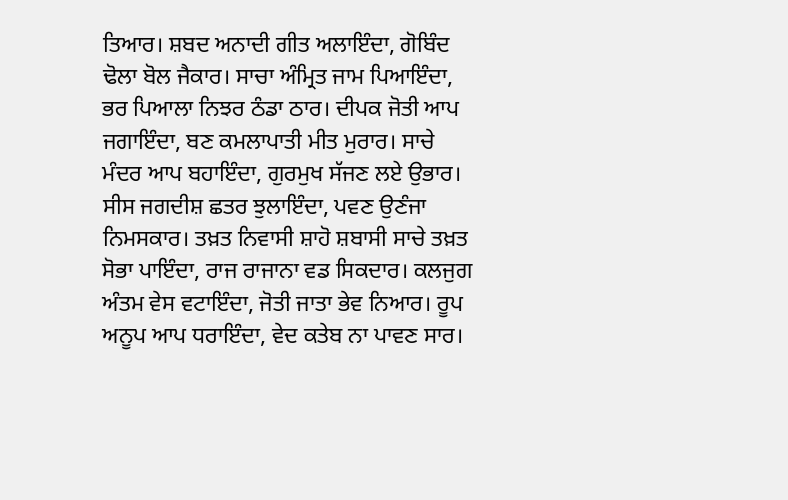ਤਿਆਰ। ਸ਼ਬਦ ਅਨਾਦੀ ਗੀਤ ਅਲਾਇੰਦਾ, ਗੋਬਿੰਦ ਢੋਲਾ ਬੋਲ ਜੈਕਾਰ। ਸਾਚਾ ਅੰਮ੍ਰਿਤ ਜਾਮ ਪਿਆਇੰਦਾ, ਭਰ ਪਿਆਲਾ ਨਿਝਰ ਠੰਡਾ ਠਾਰ। ਦੀਪਕ ਜੋਤੀ ਆਪ ਜਗਾਇੰਦਾ, ਬਣ ਕਮਲਾਪਾਤੀ ਮੀਤ ਮੁਰਾਰ। ਸਾਚੇ ਮੰਦਰ ਆਪ ਬਹਾਇੰਦਾ, ਗੁਰਮੁਖ ਸੱਜਣ ਲਏ ਉਭਾਰ। ਸੀਸ ਜਗਦੀਸ਼ ਛਤਰ ਝੁਲਾਇੰਦਾ, ਪਵਣ ਉਣੰਜਾ ਨਿਮਸਕਾਰ। ਤਖ਼ਤ ਨਿਵਾਸੀ ਸ਼ਾਹੋ ਸ਼ਬਾਸੀ ਸਾਚੇ ਤਖ਼ਤ ਸੋਭਾ ਪਾਇੰਦਾ, ਰਾਜ ਰਾਜਾਨਾ ਵਡ ਸਿਕਦਾਰ। ਕਲਜੁਗ ਅੰਤਮ ਵੇਸ ਵਟਾਇੰਦਾ, ਜੋਤੀ ਜਾਤਾ ਭੇਵ ਨਿਆਰ। ਰੂਪ ਅਨੂਪ ਆਪ ਧਰਾਇੰਦਾ, ਵੇਦ ਕਤੇਬ ਨਾ ਪਾਵਣ ਸਾਰ।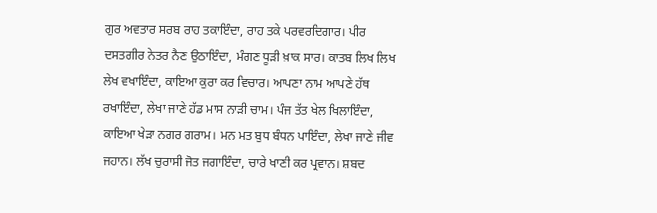ਗੁਰ ਅਵਤਾਰ ਸਰਬ ਰਾਹ ਤਕਾਇੰਦਾ, ਰਾਹ ਤਕੇ ਪਰਵਰਦਿਗਾਰ। ਪੀਰ ਦਸਤਗੀਰ ਨੇਤਰ ਨੈਣ ਉਠਾਇੰਦਾ, ਮੰਗਣ ਧੂੜੀ ਖ਼ਾਕ ਸਾਰ। ਕਾਤਬ ਲਿਖ ਲਿਖ ਲੇਖ ਵਖਾਇੰਦਾ, ਕਾਇਆ ਕੁਰਾ ਕਰ ਵਿਚਾਰ। ਆਪਣਾ ਨਾਮ ਆਪਣੇ ਹੱਥ ਰਖਾਇੰਦਾ, ਲੇਖਾ ਜਾਣੇ ਹੱਡ ਮਾਸ ਨਾੜੀ ਚਾਮ। ਪੰਜ ਤੱਤ ਖੇਲ ਖਿਲਾਇੰਦਾ, ਕਾਇਆ ਖੇੜਾ ਨਗਰ ਗਰਾਮ। ਮਨ ਮਤ ਬੁਧ ਬੰਧਨ ਪਾਇੰਦਾ, ਲੇਖਾ ਜਾਣੇ ਜੀਵ ਜਹਾਨ। ਲੱਖ ਚੁਰਾਸੀ ਜੋਤ ਜਗਾਇੰਦਾ, ਚਾਰੇ ਖਾਣੀ ਕਰ ਪ੍ਰਵਾਨ। ਸ਼ਬਦ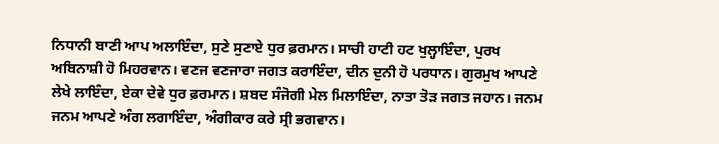ਨਿਧਾਨੀ ਬਾਣੀ ਆਪ ਅਲਾਇੰਦਾ, ਸੁਣੇ ਸੁਣਾਏ ਧੁਰ ਫ਼ਰਮਾਨ। ਸਾਚੀ ਹਾਟੀ ਹਟ ਖੁਲ੍ਹਾਇੰਦਾ, ਪੁਰਖ ਅਬਿਨਾਸ਼ੀ ਹੋ ਮਿਹਰਵਾਨ। ਵਣਜ ਵਣਜਾਰਾ ਜਗਤ ਕਰਾਇੰਦਾ, ਦੀਨ ਦੁਨੀ ਹੋ ਪਰਧਾਨ। ਗੁਰਮੁਖ ਆਪਣੇ ਲੇਖੇ ਲਾਇੰਦਾ, ਏਕਾ ਦੇਵੇ ਧੁਰ ਫ਼ਰਮਾਨ। ਸ਼ਬਦ ਸੰਜੋਗੀ ਮੇਲ ਮਿਲਾਇੰਦਾ, ਨਾਤਾ ਤੋੜ ਜਗਤ ਜਹਾਨ। ਜਨਮ ਜਨਮ ਆਪਣੇ ਅੰਗ ਲਗਾਇੰਦਾ, ਅੰਗੀਕਾਰ ਕਰੇ ਸ੍ਰੀ ਭਗਵਾਨ।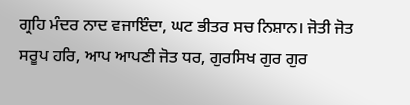ਗ੍ਰਹਿ ਮੰਦਰ ਨਾਦ ਵਜਾਇੰਦਾ, ਘਟ ਭੀਤਰ ਸਚ ਨਿਸ਼ਾਨ। ਜੋਤੀ ਜੋਤ ਸਰੂਪ ਹਰਿ, ਆਪ ਆਪਣੀ ਜੋਤ ਧਰ, ਗੁਰਸਿਖ ਗੁਰ ਗੁਰ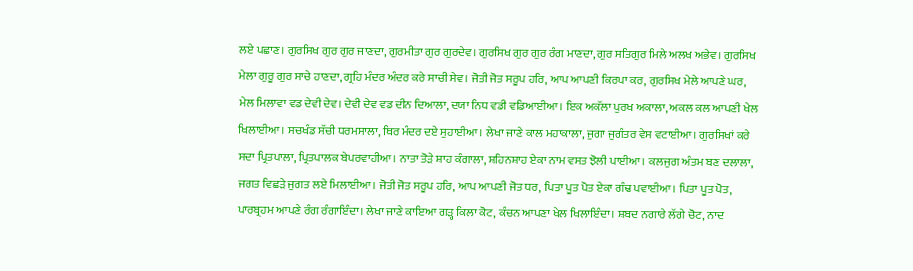ਲਏ ਪਛਾਣ। ਗੁਰਸਿਖ ਗੁਰ ਗੁਰ ਜਾਣਦਾ, ਗੁਰਮੀਤਾ ਗੁਰ ਗੁਰਦੇਵ। ਗੁਰਸਿਖ ਗੁਰ ਗੁਰ ਰੰਗ ਮਾਣਦਾ, ਗੁਰ ਸਤਿਗੁਰ ਮਿਲੇ ਅਲਖ ਅਭੇਵ। ਗੁਰਸਿਖ ਮੇਲਾ ਗੁਰੂ ਗੁਰ ਸਾਚੇ ਹਾਣਦਾ, ਗ੍ਰਹਿ ਮੰਦਰ ਅੰਦਰ ਕਰੇ ਸਾਚੀ ਸੇਵ। ਜੋਤੀ ਜੋਤ ਸਰੂਪ ਹਰਿ, ਆਪ ਆਪਣੀ ਕਿਰਪਾ ਕਰ, ਗੁਰਸਿਖ ਮੇਲੇ ਆਪਣੇ ਘਰ, ਮੇਲ ਮਿਲਾਵਾ ਵਡ ਦੇਵੀ ਦੇਵ। ਦੇਵੀ ਦੇਵ ਵਡ ਦੀਨ ਦਿਆਲਾ, ਦਯਾ ਨਿਧ ਵਡੀ ਵਡਿਆਈਆ। ਇਕ ਅਕੱਲਾ ਪੁਰਖ ਅਕਾਲਾ, ਅਕਲ ਕਲ ਆਪਣੀ ਖੇਲ ਖਿਲਾਈਆ। ਸਚਖੰਡ ਸੱਚੀ ਧਰਮਸਾਲਾ, ਥਿਰ ਮੰਦਰ ਦਏ ਸੁਹਾਈਆ। ਲੇਖਾ ਜਾਣੇ ਕਾਲ ਮਹਾਕਾਲਾ, ਜੁਗਾ ਜੁਗੰਤਰ ਵੇਸ ਵਟਾਈਆ। ਗੁਰਸਿਖਾਂ ਕਰੇ ਸਦਾ ਪ੍ਰਿਤਪਾਲਾ, ਪ੍ਰਿਤਪਾਲਕ ਬੇਪਰਵਾਹੀਆ। ਨਾਤਾ ਤੋੜੇ ਸ਼ਾਹ ਕੰਗਾਲਾ, ਸ਼ਹਿਨਸ਼ਾਹ ਏਕਾ ਨਾਮ ਵਸਤ ਝੋਲੀ ਪਾਈਆ। ਕਲਜੁਗ ਅੰਤਮ ਬਣ ਦਲਾਲਾ, ਜਗਤ ਵਿਛੜੇ ਜੁਗਤ ਲਏ ਮਿਲਾਈਆ। ਜੋਤੀ ਜੋਤ ਸਰੂਪ ਹਰਿ, ਆਪ ਆਪਣੀ ਜੋਤ ਧਰ, ਪਿਤਾ ਪੂਤ ਪੋਤ ਏਕਾ ਗੰਢ ਪਵਾਈਆ। ਪਿਤਾ ਪੂਤ ਪੋਤ, ਪਾਰਬ੍ਰਹਮ ਆਪਣੇ ਰੰਗ ਰੰਗਾਇੰਦਾ। ਲੇਖਾ ਜਾਣੇ ਕਾਇਆ ਗੜ੍ਹ ਕਿਲਾ ਕੋਟ, ਕੰਚਨ ਆਪਣਾ ਖੇਲ ਖਿਲਾਇੰਦਾ। ਸ਼ਬਦ ਨਗਾਰੇ ਲੱਗੇ ਚੋਟ, ਨਾਦ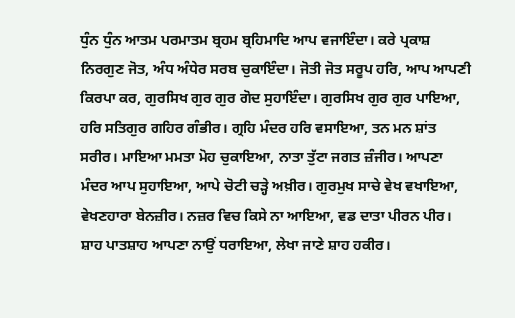ਧੁੰਨ ਧੁੰਨ ਆਤਮ ਪਰਮਾਤਮ ਬ੍ਰਹਮ ਬ੍ਰਹਿਮਾਦਿ ਆਪ ਵਜਾਇੰਦਾ। ਕਰੇ ਪ੍ਰਕਾਸ਼ ਨਿਰਗੁਣ ਜੋਤ, ਅੰਧ ਅੰਧੇਰ ਸਰਬ ਚੁਕਾਇੰਦਾ। ਜੋਤੀ ਜੋਤ ਸਰੂਪ ਹਰਿ, ਆਪ ਆਪਣੀ ਕਿਰਪਾ ਕਰ, ਗੁਰਸਿਖ ਗੁਰ ਗੁਰ ਗੋਦ ਸੁਹਾਇੰਦਾ। ਗੁਰਸਿਖ ਗੁਰ ਗੁਰ ਪਾਇਆ, ਹਰਿ ਸਤਿਗੁਰ ਗਹਿਰ ਗੰਭੀਰ। ਗ੍ਰਹਿ ਮੰਦਰ ਹਰਿ ਵਸਾਇਆ, ਤਨ ਮਨ ਸ਼ਾਂਤ ਸਰੀਰ। ਮਾਇਆ ਮਮਤਾ ਮੋਹ ਚੁਕਾਇਆ, ਨਾਤਾ ਤੁੱਟਾ ਜਗਤ ਜ਼ੰਜੀਰ। ਆਪਣਾ ਮੰਦਰ ਆਪ ਸੁਹਾਇਆ, ਆਪੇ ਚੋਟੀ ਚੜ੍ਹੇ ਅਖ਼ੀਰ। ਗੁਰਮੁਖ ਸਾਚੇ ਵੇਖ ਵਖਾਇਆ, ਵੇਖਣਹਾਰਾ ਬੇਨਜ਼ੀਰ। ਨਜ਼ਰ ਵਿਚ ਕਿਸੇ ਨਾ ਆਇਆ, ਵਡ ਦਾਤਾ ਪੀਰਨ ਪੀਰ। ਸ਼ਾਹ ਪਾਤਸ਼ਾਹ ਆਪਣਾ ਨਾਉਂ ਧਰਾਇਆ, ਲੇਖਾ ਜਾਣੇ ਸ਼ਾਹ ਹਕੀਰ।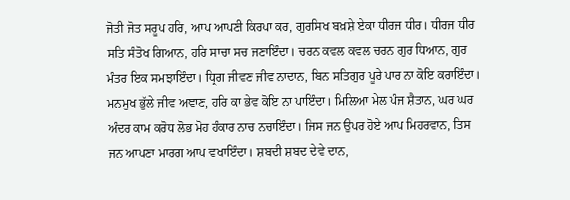ਜੋਤੀ ਜੋਤ ਸਰੂਪ ਹਰਿ, ਆਪ ਆਪਣੀ ਕਿਰਪਾ ਕਰ, ਗੁਰਸਿਖ ਬਖ਼ਸ਼ੇ ਏਕਾ ਧੀਰਜ ਧੀਰ। ਧੀਰਜ ਧੀਰ ਸਤਿ ਸੰਤੋਖ ਗਿਆਨ, ਹਰਿ ਸਾਚਾ ਸਚ ਜਣਾਇੰਦਾ। ਚਰਨ ਕਵਲ ਕਵਲ ਚਰਨ ਗੁਰ ਧਿਆਨ, ਗੁਰ ਮੰਤਰ ਇਕ ਸਮਝਾਇੰਦਾ। ਧ੍ਰਿਗ ਜੀਵਣ ਜੀਵ ਨਾਦਾਨ, ਬਿਨ ਸਤਿਗੁਰ ਪੂਰੇ ਪਾਰ ਨਾ ਕੋਇ ਕਰਾਇੰਦਾ। ਮਨਮੁਖ ਭੁੱਲੇ ਜੀਵ ਅਞਾਣ, ਹਰਿ ਕਾ ਭੇਵ ਕੋਇ ਨਾ ਪਾਇੰਦਾ। ਮਿਲਿਆ ਮੇਲ ਪੰਜ ਸ਼ੈਤਾਨ, ਘਰ ਘਰ ਅੰਦਰ ਕਾਮ ਕਰੋਧ ਲੋਭ ਮੋਹ ਹੰਕਾਰ ਨਾਚ ਨਚਾਇੰਦਾ। ਜਿਸ ਜਨ ਉਪਰ ਹੋਏ ਆਪ ਮਿਹਰਵਾਨ, ਤਿਸ ਜਨ ਆਪਣਾ ਮਾਰਗ ਆਪ ਵਖਾਇੰਦਾ। ਸ਼ਬਦੀ ਸ਼ਬਦ ਦੇਵੇ ਦਾਨ,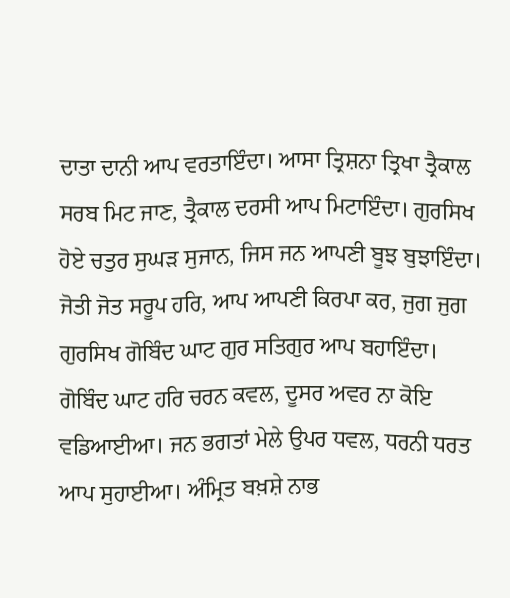ਦਾਤਾ ਦਾਨੀ ਆਪ ਵਰਤਾਇੰਦਾ। ਆਸਾ ਤ੍ਰਿਸ਼ਨਾ ਤ੍ਰਿਖਾ ਤ੍ਰੈਕਾਲ ਸਰਬ ਮਿਟ ਜਾਣ, ਤ੍ਰੈਕਾਲ ਦਰਸੀ ਆਪ ਮਿਟਾਇੰਦਾ। ਗੁਰਸਿਖ ਹੋਏ ਚਤੁਰ ਸੁਘੜ ਸੁਜਾਨ, ਜਿਸ ਜਨ ਆਪਣੀ ਬੂਝ ਬੁਝਾਇੰਦਾ। ਜੋਤੀ ਜੋਤ ਸਰੂਪ ਹਰਿ, ਆਪ ਆਪਣੀ ਕਿਰਪਾ ਕਰ, ਜੁਗ ਜੁਗ ਗੁਰਸਿਖ ਗੋਬਿੰਦ ਘਾਟ ਗੁਰ ਸਤਿਗੁਰ ਆਪ ਬਹਾਇੰਦਾ। ਗੋਬਿੰਦ ਘਾਟ ਹਰਿ ਚਰਨ ਕਵਲ, ਦੂਸਰ ਅਵਰ ਨਾ ਕੋਇ ਵਡਿਆਈਆ। ਜਨ ਭਗਤਾਂ ਮੇਲੇ ਉਪਰ ਧਵਲ, ਧਰਨੀ ਧਰਤ ਆਪ ਸੁਹਾਈਆ। ਅੰਮ੍ਰਿਤ ਬਖ਼ਸ਼ੇ ਨਾਭ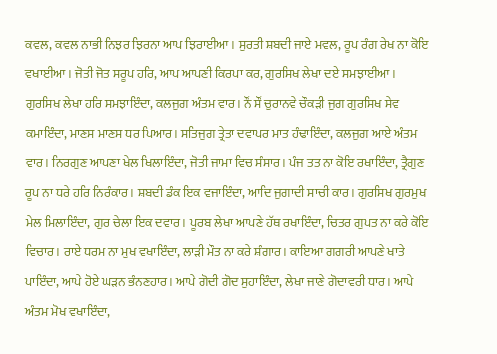ਕਵਲ, ਕਵਲ ਨਾਭੀ ਨਿਝਰ ਝਿਰਨਾ ਆਪ ਝਿਰਾਈਆ। ਸੁਰਤੀ ਸ਼ਬਦੀ ਜਾਏ ਮਵਲ, ਰੂਪ ਰੰਗ ਰੇਖ ਨਾ ਕੋਇ ਵਖਾਈਆ। ਜੋਤੀ ਜੋਤ ਸਰੂਪ ਹਰਿ, ਆਪ ਆਪਣੀ ਕਿਰਪਾ ਕਰ, ਗੁਰਸਿਖ ਲੇਖਾ ਦਏ ਸਮਝਾਈਆ। ਗੁਰਸਿਖ ਲੇਖਾ ਹਰਿ ਸਮਝਾਇੰਦਾ, ਕਲਜੁਗ ਅੰਤਮ ਵਾਰ। ਨੌਂ ਸੌਂ ਚੁਰਾਨਵੇ ਚੌਕੜੀ ਜੁਗ ਗੁਰਸਿਖ ਸੇਵ ਕਮਾਇੰਦਾ, ਮਾਣਸ ਮਾਣਸ ਧਰ ਪਿਆਰ। ਸਤਿਜੁਗ ਤ੍ਰੇਤਾ ਦਵਾਪਰ ਮਾਤ ਹੰਢਾਇੰਦਾ, ਕਲਜੁਗ ਆਏ ਅੰਤਮ ਵਾਰ। ਨਿਰਗੁਣ ਆਪਣਾ ਖੇਲ ਖਿਲਾਇੰਦਾ, ਜੋਤੀ ਜਾਮਾ ਵਿਚ ਸੰਸਾਰ। ਪੰਜ ਤਤ ਨਾ ਕੋਇ ਰਖਾਇੰਦਾ, ਤ੍ਰੈਗੁਣ ਰੂਪ ਨਾ ਧਰੇ ਹਰਿ ਨਿਰੰਕਾਰ। ਸ਼ਬਦੀ ਡੰਕ ਇਕ ਵਜਾਇੰਦਾ, ਆਦਿ ਜੁਗਾਦੀ ਸਾਚੀ ਕਾਰ। ਗੁਰਸਿਖ ਗੁਰਮੁਖ ਮੇਲ ਮਿਲਾਇੰਦਾ, ਗੁਰ ਚੇਲਾ ਇਕ ਦਵਾਰ। ਪੂਰਬ ਲੇਖਾ ਆਪਣੇ ਹੱਥ ਰਖਾਇੰਦਾ, ਚਿਤਰ ਗੁਪਤ ਨਾ ਕਰੇ ਕੋਇ ਵਿਚਾਰ। ਰਾਏ ਧਰਮ ਨਾ ਮੁਖ ਵਖਾਇੰਦਾ, ਲਾੜੀ ਮੌਤ ਨਾ ਕਰੇ ਸ਼ੰਗਾਰ। ਕਾਇਆ ਗਗਰੀ ਆਪਣੇ ਖਾਤੇ ਪਾਇੰਦਾ, ਆਪੇ ਹੋਏ ਘੜਨ ਭੰਨਣਹਾਰ। ਆਪੇ ਗੋਦੀ ਗੋਦ ਸੁਹਾਇੰਦਾ, ਲੇਖਾ ਜਾਣੇ ਗੋਦਾਵਰੀ ਧਾਰ। ਆਪੇ ਅੰਤਮ ਮੋਖ ਵਖਾਇੰਦਾ,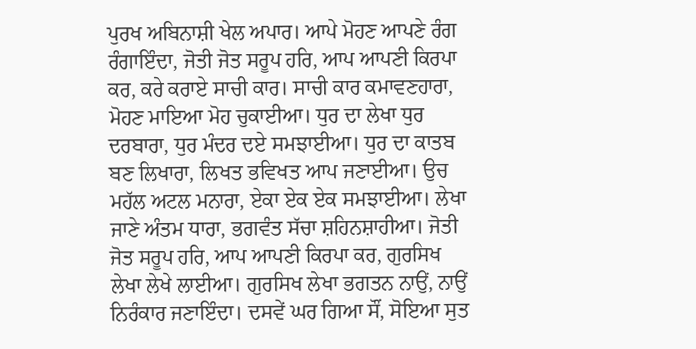ਪੁਰਖ ਅਬਿਨਾਸ਼ੀ ਖੇਲ ਅਪਾਰ। ਆਪੇ ਮੋਹਣ ਆਪਣੇ ਰੰਗ ਰੰਗਾਇੰਦਾ, ਜੋਤੀ ਜੋਤ ਸਰੂਪ ਹਰਿ, ਆਪ ਆਪਣੀ ਕਿਰਪਾ ਕਰ, ਕਰੇ ਕਰਾਏ ਸਾਚੀ ਕਾਰ। ਸਾਚੀ ਕਾਰ ਕਮਾਵਣਹਾਰਾ, ਮੋਹਣ ਮਾਇਆ ਮੋਹ ਚੁਕਾਈਆ। ਧੁਰ ਦਾ ਲੇਖਾ ਧੁਰ ਦਰਬਾਰਾ, ਧੁਰ ਮੰਦਰ ਦਏ ਸਮਝਾਈਆ। ਧੁਰ ਦਾ ਕਾਤਬ ਬਣ ਲਿਖਾਰਾ, ਲਿਖਤ ਭਵਿਖਤ ਆਪ ਜਣਾਈਆ। ਉਚ ਮਹੱਲ ਅਟਲ ਮਨਾਰਾ, ਏਕਾ ਏਕ ਏਕ ਸਮਝਾਈਆ। ਲੇਖਾ ਜਾਣੇ ਅੰਤਮ ਧਾਰਾ, ਭਗਵੰਤ ਸੱਚਾ ਸ਼ਹਿਨਸ਼ਾਹੀਆ। ਜੋਤੀ ਜੋਤ ਸਰੂਪ ਹਰਿ, ਆਪ ਆਪਣੀ ਕਿਰਪਾ ਕਰ, ਗੁਰਸਿਖ ਲੇਖਾ ਲੇਖੇ ਲਾਈਆ। ਗੁਰਸਿਖ ਲੇਖਾ ਭਗਤਨ ਨਾਉਂ, ਨਾਉਂ ਨਿਰੰਕਾਰ ਜਣਾਇੰਦਾ। ਦਸਵੇਂ ਘਰ ਗਿਆ ਸੌਂ, ਸੋਇਆ ਸੁਤ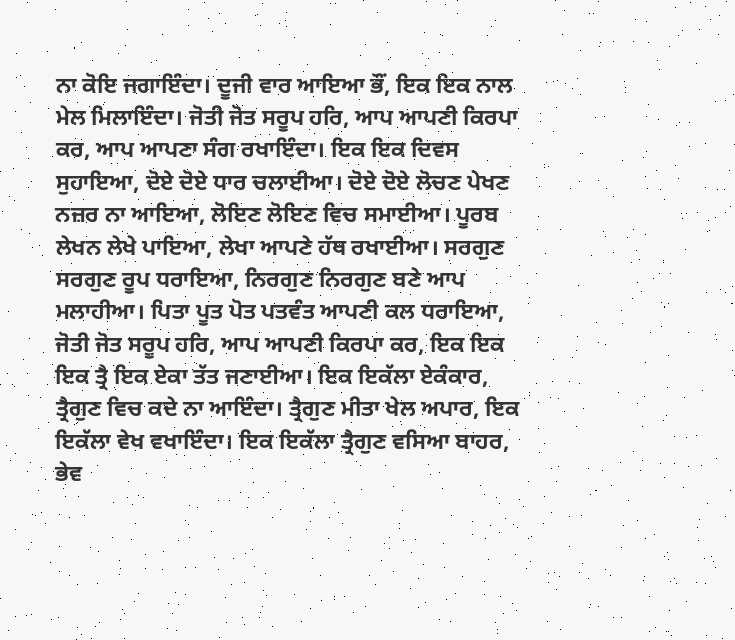ਨਾ ਕੋਇ ਜਗਾਇੰਦਾ। ਦੂਜੀ ਵਾਰ ਆਇਆ ਭੌਂ, ਇਕ ਇਕ ਨਾਲ ਮੇਲ ਮਿਲਾਇੰਦਾ। ਜੋਤੀ ਜੋਤ ਸਰੂਪ ਹਰਿ, ਆਪ ਆਪਣੀ ਕਿਰਪਾ ਕਰ, ਆਪ ਆਪਣਾ ਸੰਗ ਰਖਾਇੰਦਾ। ਇਕ ਇਕ ਦਿਵਸ ਸੁਹਾਇਆ, ਦੋਏ ਦੋਏ ਧਾਰ ਚਲਾਈਆ। ਦੋਏ ਦੋਏ ਲੋਚਣ ਪੇਖਣ ਨਜ਼ਰ ਨਾ ਆਇਆ, ਲੋਇਣ ਲੋਇਣ ਵਿਚ ਸਮਾਈਆ। ਪੂਰਬ ਲੇਖਨ ਲੇਖੇ ਪਾਇਆ, ਲੇਖਾ ਆਪਣੇ ਹੱਥ ਰਖਾਈਆ। ਸਰਗੁਣ ਸਰਗੁਣ ਰੂਪ ਧਰਾਇਆ, ਨਿਰਗੁਣ ਨਿਰਗੁਣ ਬਣੇ ਆਪ ਮਲਾਹੀਆ। ਪਿਤਾ ਪੂਤ ਪੋਤ ਪਤਵੰਤ ਆਪਣੀ ਕਲ ਧਰਾਇਆ, ਜੋਤੀ ਜੋਤ ਸਰੂਪ ਹਰਿ, ਆਪ ਆਪਣੀ ਕਿਰਪਾ ਕਰ, ਇਕ ਇਕ ਇਕ ਤ੍ਰੈ ਇਕ ਏਕਾ ਤੱਤ ਜਣਾਈਆ। ਇਕ ਇਕੱਲਾ ਏਕੰਕਾਰ, ਤ੍ਰੈਗੁਣ ਵਿਚ ਕਦੇ ਨਾ ਆਇੰਦਾ। ਤ੍ਰੈਗੁਣ ਮੀਤਾ ਖੇਲ ਅਪਾਰ, ਇਕ ਇਕੱਲਾ ਵੇਖ ਵਖਾਇੰਦਾ। ਇਕ ਇਕੱਲਾ ਤ੍ਰੈਗੁਣ ਵਸਿਆ ਬਾਹਰ, ਭੇਵ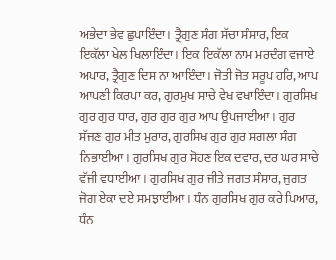ਅਭੇਦਾ ਭੇਵ ਛੁਪਾਇੰਦਾ। ਤ੍ਰੈਗੁਣ ਸੰਗ ਸੱਚਾ ਸੰਸਾਰ, ਇਕ ਇਕੱਲਾ ਖੇਲ ਖਿਲਾਇੰਦਾ। ਇਕ ਇਕੱਲਾ ਨਾਮ ਮਰਦੰਗ ਵਜਾਏ ਅਪਾਰ, ਤ੍ਰੈਗੁਣ ਦਿਸ ਨਾ ਆਇੰਦਾ। ਜੋਤੀ ਜੋਤ ਸਰੂਪ ਹਰਿ, ਆਪ ਆਪਣੀ ਕਿਰਪਾ ਕਰ, ਗੁਰਮੁਖ ਸਾਚੇ ਵੇਖ ਵਖਾਇੰਦਾ। ਗੁਰਸਿਖ ਗੁਰ ਗੁਰ ਧਾਰ, ਗੁਰ ਗੁਰ ਗੁਰ ਆਪ ਉਪਜਾਈਆ। ਗੁਰ ਸੱਜਣ ਗੁਰ ਮੀਤ ਮੁਰਾਰ, ਗੁਰਸਿਖ ਗੁਰ ਗੁਰ ਸਗਲਾ ਸੰਗ ਨਿਭਾਈਆ। ਗੁਰਸਿਖ ਗੁਰ ਸੋਹਣ ਇਕ ਦਵਾਰ, ਦਰ ਘਰ ਸਾਚੇ ਵੱਜੀ ਵਧਾਈਆ। ਗੁਰਸਿਖ ਗੁਰ ਜੀਤੇ ਜਗਤ ਸੰਸਾਰ, ਜੁਗਤ ਜੋਗ ਏਕਾ ਦਏ ਸਮਝਾਈਆ। ਧੰਨ ਗੁਰਸਿਖ ਗੁਰ ਕਰੇ ਪਿਆਰ, ਧੰਨ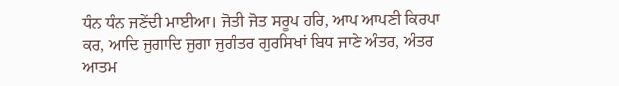ਧੰਨ ਧੰਨ ਜਣੇਂਦੀ ਮਾਈਆ। ਜੋਤੀ ਜੋਤ ਸਰੂਪ ਹਰਿ, ਆਪ ਆਪਣੀ ਕਿਰਪਾ ਕਰ, ਆਦਿ ਜੁਗਾਦਿ ਜੁਗਾ ਜੁਗੰਤਰ ਗੁਰਸਿਖਾਂ ਬਿਧ ਜਾਣੇ ਅੰਤਰ, ਅੰਤਰ ਆਤਮ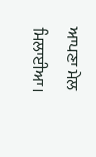ਆਪਣਾ ਮੇਲ ਮਿਲਾਈਆ।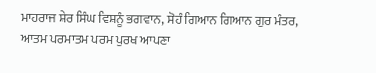ਮਾਹਰਾਜ ਸ਼ੇਰ ਸਿੰਘ ਵਿਸ਼ਨੂੰ ਭਗਵਾਨ, ਸੋਹੰ ਗਿਆਨ ਗਿਆਨ ਗੁਰ ਮੰਤਰ, ਆਤਮ ਪਰਮਾਤਮ ਪਰਮ ਪੁਰਖ ਆਪਣਾ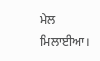ਮੇਲ ਮਿਲਾਈਆ।